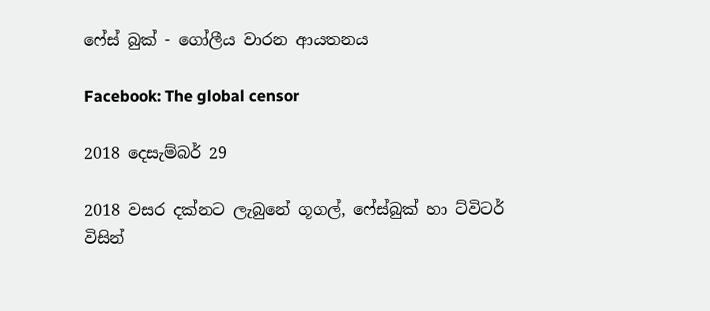ෆේස් බුක් - ගෝලීය වාරන ආයතනය

Facebook: The global censor

2018 දෙසැම්බර් 29

2018 වසර දක්නට ලැබුනේ ගූගල්, ෆේස්බුක් හා ට්විටර් විසින්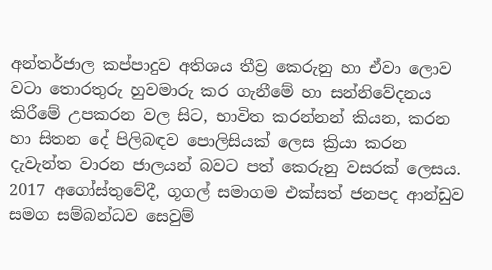අන්තර්ජාල කප්පාදුව අතිශය තීව්‍ර කෙරුනු හා ඒවා ලොව වටා තොරතුරු හුවමාරු කර ගැනීමේ හා සන්නිවේදනය කිරීමේ උපකරන වල සිට, භාවිත කරන්නන් කියන, කරන හා සිතන දේ පිලිබඳව පොලිසියක් ලෙස ක්‍රියා කරන දැවැන්ත වාරන ජාලයන් බවට පත් කෙරුනු වසරක් ලෙසය. 2017 අගෝස්තුවේදී, ගූගල් සමාගම එක්සත් ජනපද ආන්ඩුව සමග සම්බන්ධව සෙවුම්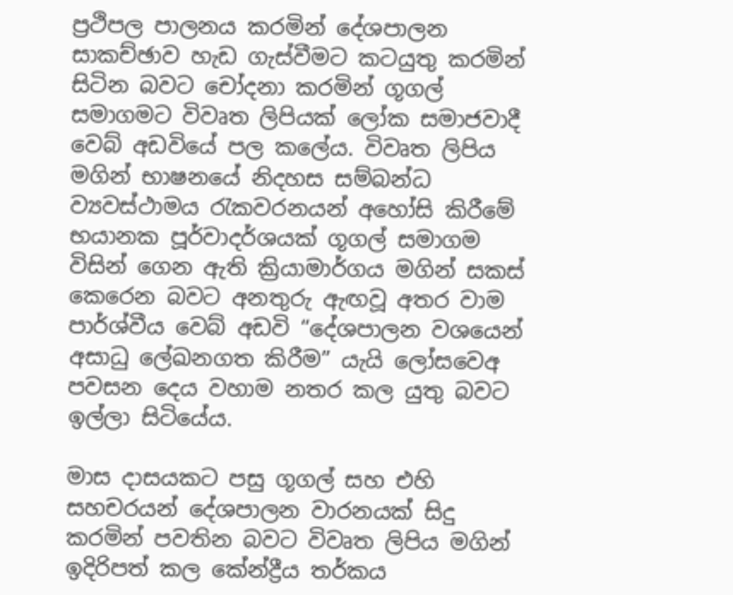ප්‍රථිපල පාලනය කරමින් දේශපාලන සාකච්ඡාව හැඩ ගැස්වීමට කටයුතු කරමින් සිටින බවට චෝදනා කරමින් ගූගල් සමාගමට විවෘත ලිපියක් ලෝක සමාජවාදී වෙබ් අඩවියේ පල කලේය. විවෘත ලිපිය මගින් භාෂනයේ නිදහස සම්බන්ධ ව්‍යවස්ථාමය රැකවරනයන් අහෝසි කිරීමේ භයානක පූර්වාදර්ශයක් ගූගල් සමාගම විසින් ගෙන ඇති ක්‍රියාමාර්ගය මගින් සකස් කෙරෙන බවට අනතුරු ඇඟවූ අතර වාම පාර්ශ්වීය වෙබ් අඩවි “දේශපාලන වශයෙන් අසාධු ලේඛනගත කිරීම” යැයි ලෝසවෙඅ පවසන දෙය වහාම නතර කල යුතු බවට ඉල්ලා සිටියේය.

මාස දාසයකට පසු ගූගල් සහ එහි සහචරයන් දේශපාලන වාරනයක් සිදු කරමින් පවතින බවට විවෘත ලිපිය මගින් ඉදිරිපත් කල කේන්ද්‍රීය තර්කය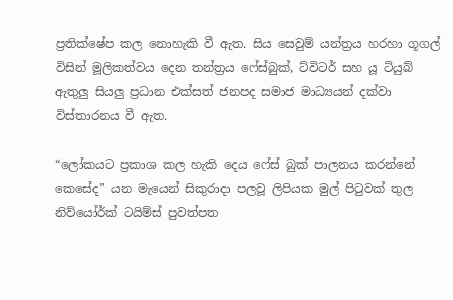ප්‍රතික්ෂේප කල නොහැකි වී ඇත. සිය සෙවුම් යන්ත්‍රය හරහා ගූගල් විසින් මූලිකත්වය දෙන තන්ත්‍රය ෆේස්බුක්, ට්විටර් සහ යූ ටියුබ් ඇතුලු සියලු ප්‍රධාන එක්සත් ජනපද සමාජ මාධ්‍යයන් දක්වා විස්තාරනය වී ඇත.

“ලෝකයට ප්‍රකාශ කල හැකි දෙය ෆේස් බුක් පාලනය කරන්නේ කෙසේද” යන මැයෙන් සිකුරාදා පලවූ ලිපියක මුල් පිටුවක් තුල නිව්යෝර්ක් ටයිම්ස් පුවත්පත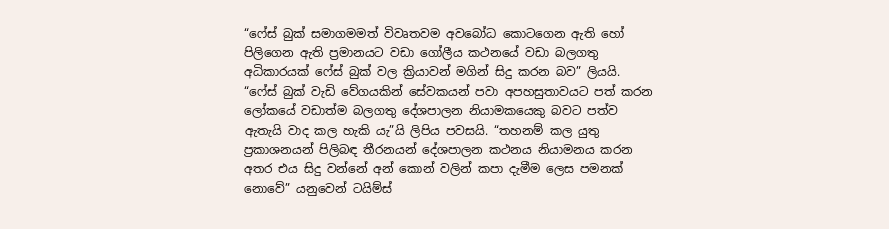“ෆේස් බුක් සමාගමමත් විවෘතවම අවබෝධ කොටගෙන ඇති හෝ පිලිගෙන ඇති ප්‍රමානයට වඩා ගෝලීය කථනයේ වඩා බලගතු අධිකාරයක් ෆේස් බුක් වල ක්‍රියාවන් මගින් සිදු කරන බව” ලියයි. “ෆේස් බුක් වැඩි වේගයකින් සේවකයන් පවා අපහසුතාවයට පත් කරන ලෝකයේ වඩාත්ම බලගතු දේශපාලන නියාමකයෙකු බවට පත්ව ඇතැයි වාද කල හැකි යැ”යි ලිපිය පවසයි. “තහනම් කල යුතු ප්‍රකාශනයන් පිලිබඳ තීරනයන් දේශපාලන කථනය නියාමනය කරන අතර එය සිදු වන්නේ අන් කොන් වලින් කපා දැමීම ලෙස පමනක් නොවේ” යනුවෙන් ටයිම්ස්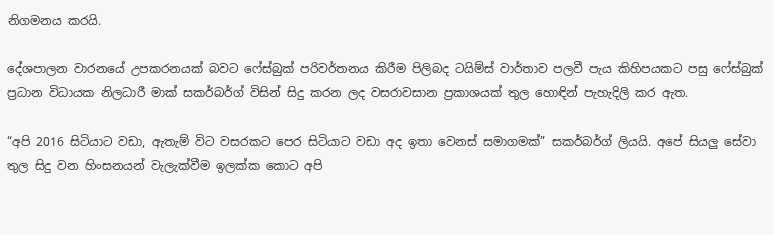නිගමනය කරයි.

දේශපාලන වාරනයේ උපකරනයක් බවට ෆේස්බුක් පරිවර්තනය කිරීම පිලිබද ටයිම්ස් වාර්තාව පලවී පැය කිහිපයකට පසු ෆේස්බුක් ප්‍රධාන විධායක නිලධාරී මාක් සකර්බර්ග් විසින් සිදු කරන ලද වසරාවසාන ප්‍රකාශයක් තුල හොඳින් පැහැදිලි කර ඇත.

“අපි 2016 සිටියාට වඩා, ඇතැම් විට වසරකට පෙර සිටියාට වඩා අද ඉතා වෙනස් සමාගමක්” සකර්බර්ග් ලියයි. අපේ සියලු සේවා තුල සිදු වන හිංසනයන් වැලැක්වීම ඉලක්ක කොට අපි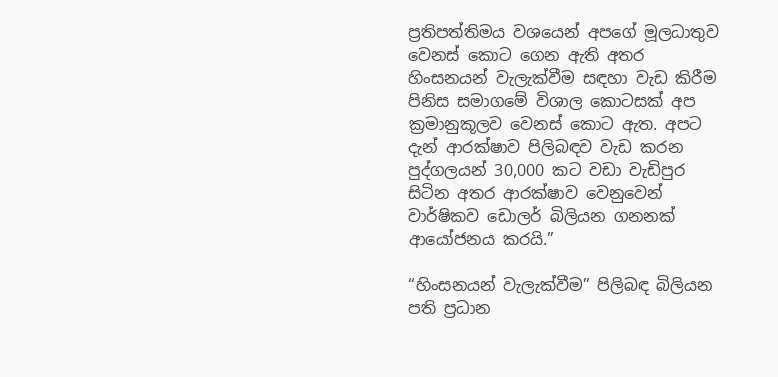ප්‍රතිපත්තිමය වශයෙන් අපගේ මූලධාතුව වෙනස් කොට ගෙන ඇති අතර හිංසනයන් වැලැක්වීම සඳහා වැඩ කිරීම පිනිස සමාගමේ විශාල කොටසක් අප ක්‍රමානුකූලව වෙනස් කොට ඇත. අපට දැන් ආරක්ෂාව පිලිබඳව වැඩ කරන පුද්ගලයන් 30,000 කට වඩා වැඩිපුර සිටින අතර ආරක්ෂාව වෙනුවෙන් වාර්ෂිකව ඩොලර් බිලියන ගනනක් ආයෝජනය කරයි.”

“හිංසනයන් වැලැක්වීම” පිලිබඳ බිලියන පති ප්‍රධාන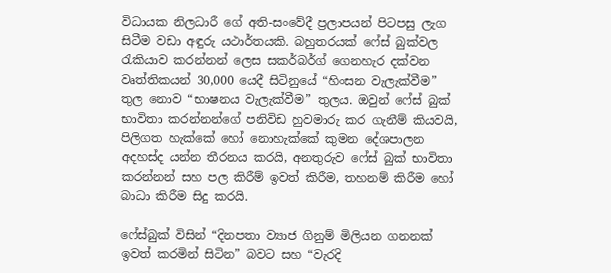විධායක නිලධාරී ගේ අති-සංවේදී ප්‍රලාපයන් පිටපසු ලැග සිටීම වඩා අඳුරු යථාර්තයකි. බහුතරයක් ෆේස් බුක්වල රැකියාව කරන්නන් ලෙස සකර්බර්ග් ගෙනහැර දක්වන වෘත්තිකයන් 30,000 යෙදී සිටිනුයේ “හිංසන වැලැක්වීම” තුල නොව “භාෂනය වැලැක්වීම” තුලය. ඔවුන් ෆේස් බුක් භාවිතා කරන්නන්ගේ පනිවිඩ හුවමාරු කර ගැනීම් කියවයි, පිලිගත හැක්කේ හෝ නොහැක්කේ කුමන දේශපාලන අදහස්ද යන්න තීරනය කරයි, අනතුරුව ෆේස් බුක් භාවිතා කරන්නන් සහ පල කිරීම් ඉවත් කිරීම, තහනම් කිරීම හෝ බාධා කිරීම සිදු කරයි.

ෆේස්බුක් විසින් “දිනපතා ව්‍යාජ ගිනුම් මිලියන ගනනක් ඉවත් කරමින් සිටින” බවට සහ “වැරදි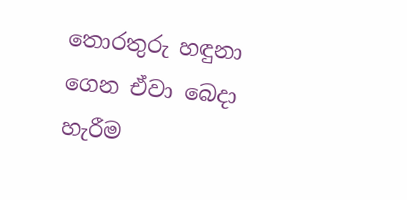තොරතුරු හඳුනා ගෙන ඒවා බෙදා හැරීම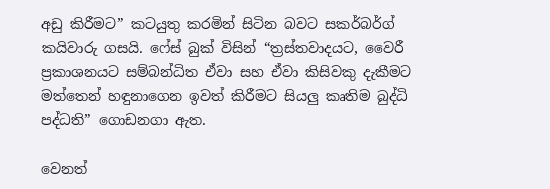අඩු කිරීමට” කටයුතු කරමින් සිටින බවට සකර්බර්ග් කයිවාරු ගසයි. ෆේස් බුක් විසින් “ත්‍රස්තවාදයට, වෛරී ප්‍රකාශනයට සම්බන්ධිත ඒවා සහ ඒවා කිසිවකු දැකීමට මත්තෙන් හඳුනාගෙන ඉවත් කිරීමට සියලු කෘතිම බුද්ධි පද්ධති” ගොඩනගා ඇත.

වෙනත්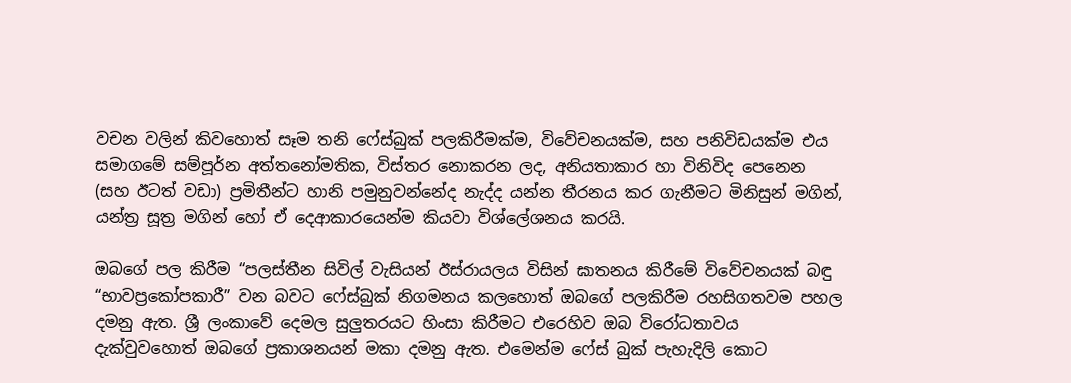වචන වලින් කිවහොත් සෑම තනි ෆේස්බුක් පලකිරීමක්ම, විවේචනයක්ම, සහ පනිවිඩයක්ම එය සමාගමේ සම්පූර්න අත්තනෝමතික, විස්තර නොකරන ලද, අනියතාකාර හා විනිවිද පෙනෙන (සහ ඊටත් වඩා) ප්‍රමිතීන්ට හානි පමුනුවන්නේද නැද්ද යන්න තීරනය කර ගැනීමට මිනිසුන් මගින්, යන්ත්‍ර සූත්‍ර මගින් හෝ ඒ දෙආකාරයෙන්ම කියවා විශ්ලේශනය කරයි.

ඔබගේ පල කිරීම “පලස්තීන සිවිල් වැසියන් ඊස්රායලය විසින් ඝාතනය කිරීමේ විවේචනයක් බඳු “භාවප්‍රකෝපකාරී” වන බවට ෆේස්බුක් නිගමනය කලහොත් ඔබගේ පලකිරීම රහසිගතවම පහල දමනු ඇත. ශ්‍රී ලංකාවේ දෙමල සුලුතරයට හිංසා කිරීමට එරෙහිව ඔබ විරෝධතාවය දැක්වුවහොත් ඔබගේ ප්‍රකාශනයන් මකා දමනු ඇත. එමෙන්ම ෆේස් බුක් පැහැදිලි කොට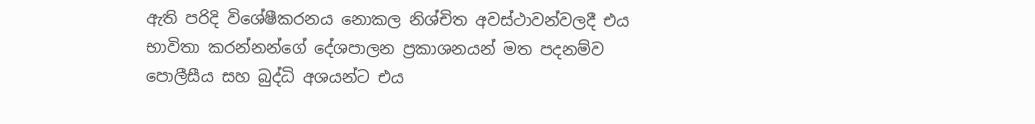ඇති පරිදි විශේෂීකරනය නොකල නිශ්චිත අවස්ථාවන්වලදී එය භාවිතා කරන්නන්ගේ දේශපාලන ප්‍රකාශනයන් මත පදනම්ව පොලීසීය සහ බුද්ධි අශයන්ට එය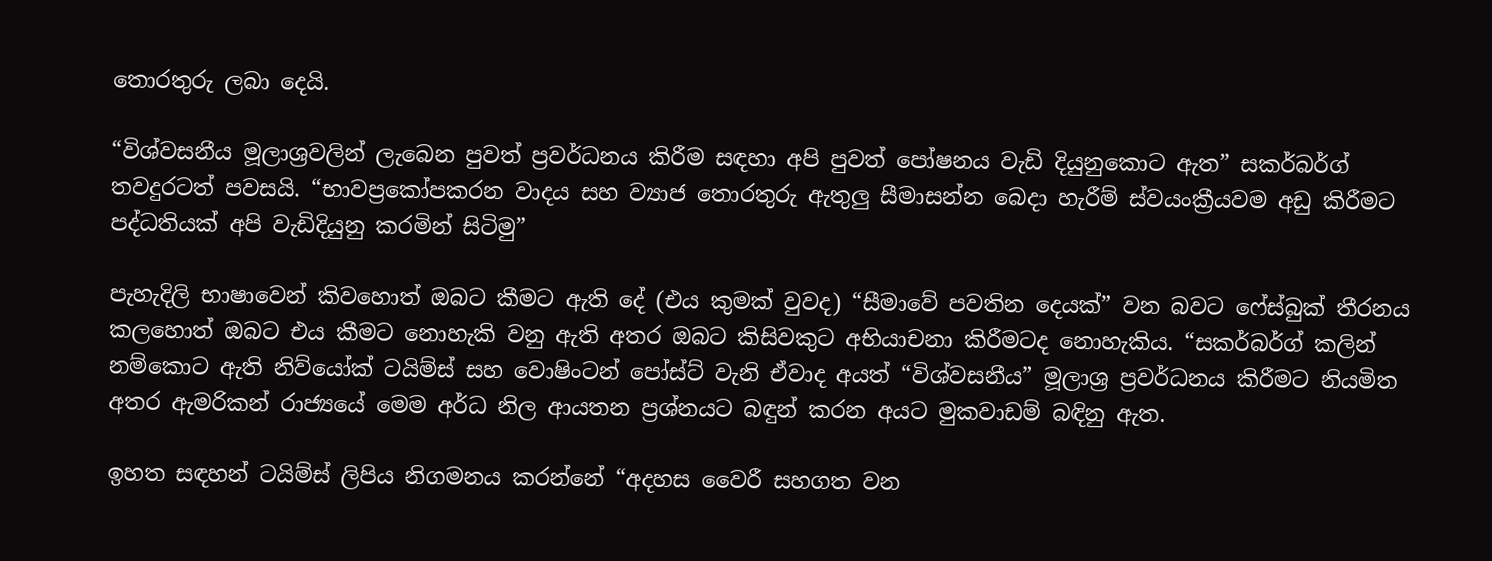තොරතුරු ලබා දෙයි.

“විශ්වසනීය මූලාශ්‍රවලින් ලැබෙන පුවත් ප්‍රවර්ධනය කිරීම සඳහා අපි පුවත් පෝෂනය වැඩි දියුනුකොට ඇත” සකර්බර්ග් තවදුරටත් පවසයි. “භාවප්‍රකෝපකරන වාදය සහ ව්‍යාජ තොරතුරු ඇතුලු සීමාසන්න බෙදා හැරීම් ස්වයංක්‍රීයවම අඩු කිරීමට පද්ධතියක් අපි වැඩිදියුනු කරමින් සිටිමු”

පැහැදිලි භාෂාවෙන් කිවහොත් ඔබට කීමට ඇති දේ (එය කුමක් වුවද) “සීමාවේ පවතින දෙයක්” වන බවට ෆේස්බුක් තීරනය කලහොත් ඔබට එය කීමට නොහැකි වනු ඇති අතර ඔබට කිසිවකුට අභියාචනා කිරීමටද නොහැකිය. “සකර්බර්ග් කලින් නම්කොට ඇති නිව්යෝක් ටයිම්ස් සහ වොෂිංටන් පෝස්ට් වැනි ඒවාද අයත් “විශ්වසනීය” මූලාශ්‍ර ප්‍රවර්ධනය කිරීමට නියමිත අතර ඇමරිකන් රාජ්‍යයේ මෙම අර්ධ නිල ආයතන ප්‍රශ්නයට බඳුන් කරන අයට මුකවාඩම් බඳිනු ඇත.

ඉහත සඳහන් ටයිම්ස් ලිපිය නිගමනය කරන්නේ “අදහස වෛරී සහගත වන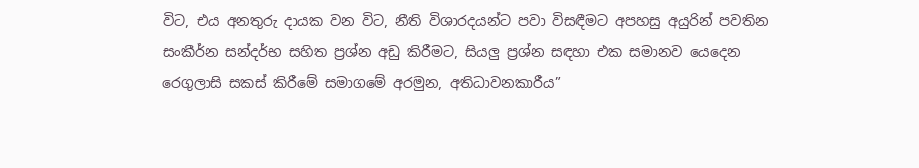විට, එය අනතුරු දායක වන විට, නීති විශාරදයන්ට පවා විසඳීමට අපහසු අයුරින් පවතින සංකීර්න සන්දර්භ සහිත ප්‍රශ්න අඩු කිරීමට, සියලු ප්‍රශ්න සඳහා එක සමානව යෙදෙන රෙගුලාසි සකස් කිරීමේ සමාගමේ අරමුන, අතිධාවනකාරීය”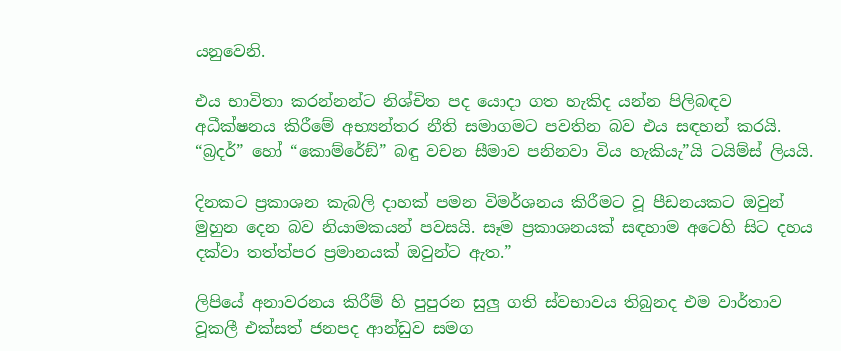යනුවෙනි.

එය භාවිතා කරන්නන්ට නිශ්චිත පද යොදා ගත හැකිද යන්න පිලිබඳව අධීක්ෂනය කිරීමේ අභ්‍යන්තර නීති සමාගමට පවතින බව එය සඳහන් කරයි. “බ්‍රදර්” හෝ “කොම්රේඞ්” බඳු වචන සීමාව පනිනවා විය හැකියැ”යි ටයිම්ස් ලියයි.

දිනකට ප්‍රකාශන කැබලි දාහක් පමන විමර්ශනය කිරීමට වූ පීඩනයකට ඔවුන් මුහුන දෙන බව නියාමකයන් පවසයි. සෑම ප්‍රකාශනයක් සඳහාම අටෙහි සිට දහය දක්වා තත්ත්පර ප්‍රමානයක් ඔවුන්ට ඇත.”

ලිපියේ අනාවරනය කිරීම් හි පුපුරන සුලු ගති ස්වභාවය තිබුනද එම වාර්තාව වූකලී එක්සත් ජනපද ආන්ඩුව සමග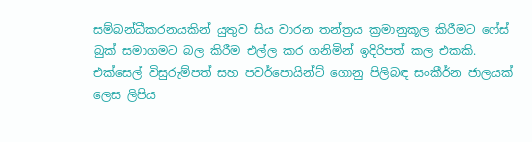සම්බන්ධීකරනයකින් යුතුව සිය වාරන තන්ත්‍රය ක්‍රමානුකූල කිරීමට ෆේස් බුක් සමාගමට බල කිරීම එල්ල කර ගනිමින් ඉදිරිපත් කල එකකි. එක්සෙල් විසුරුම්පත් සහ පවර්පොයින්ට් ගොනු පිලිබඳ සංකීර්න ජාලයක් ලෙස ලිපිය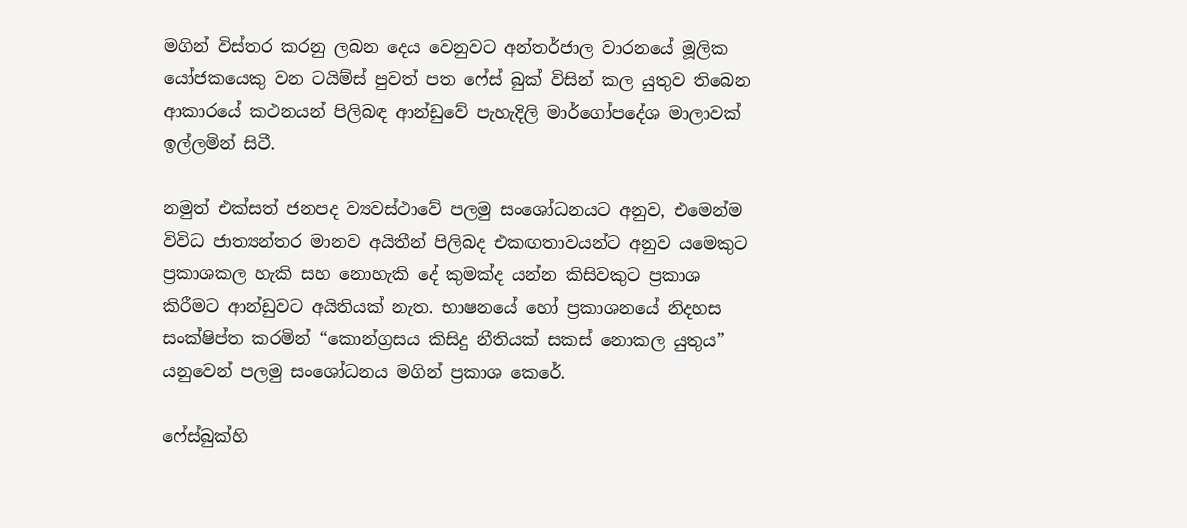මගින් විස්තර කරනු ලබන දෙය වෙනුවට අන්තර්ජාල වාරනයේ මූලික යෝජකයෙකු වන ටයිම්ස් පුවත් පත ෆේස් බුක් විසින් කල යුතුව තිබෙන ආකාරයේ කථනයන් පිලිබඳ ආන්ඩුවේ පැහැදිලි මාර්ගෝපදේශ මාලාවක් ඉල්ලමින් සිටී.

නමුත් එක්සත් ජනපද ව්‍යවස්ථාවේ පලමු සංශෝධනයට අනුව, එමෙන්ම විවිධ ජාත්‍යන්තර මානව අයිතීන් පිලිබද එකඟතාවයන්ට අනුව යමෙකුට ප්‍රකාශකල හැකි සහ නොහැකි දේ කුමක්ද යන්න කිසිවකුට ප්‍රකාශ කිරීමට ආන්ඩුවට අයිතියක් නැත. භාෂනයේ හෝ ප්‍රකාශනයේ නිදහස සංක්ෂිප්ත කරමින් “කොන්ග්‍රසය කිසිදු නීතියක් සකස් නොකල යුතුය” යනුවෙන් පලමු සංශෝධනය මගින් ප්‍රකාශ කෙරේ.

ෆේස්බුක්හි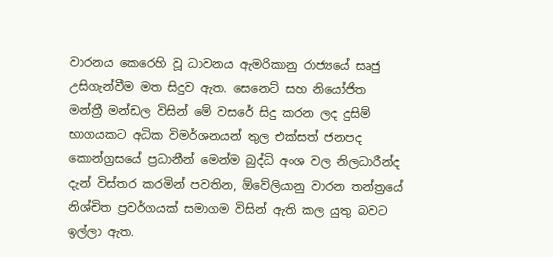වාරනය කෙරෙහි වූ ධාවනය ඇමරිකානු රාජ්‍යයේ සෘජු උසිගැන්වීම මත සිදුව ඇත. සෙනෙට් සහ නියෝජිත මන්ත්‍රී මන්ඩල විසින් මේ වසරේ සිදු කරන ලද දුසිම් භාගයකට අධික විමර්ශනයන් තුල එක්සත් ජනපද කොන්ග්‍රසයේ ප්‍රධානීන් මෙන්ම බුද්ධි අංශ වල නිලධාරීන්ද දැන් විස්තර කරමින් පවතින, ඕවේලියානු වාරන තන්ත්‍රයේ නිශ්චිත ප්‍රවර්ගයක් සමාගම විසින් ඇති කල යුතු බවට ඉල්ලා ඇත.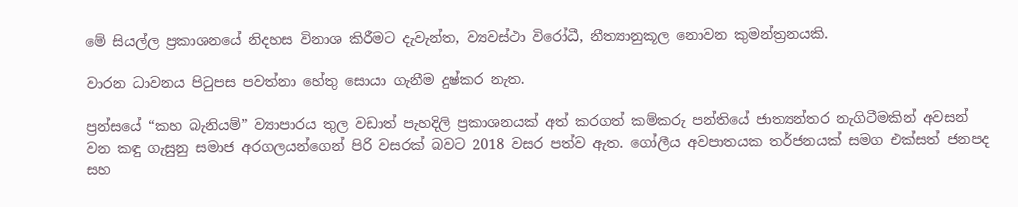මේ සියල්ල ප්‍රකාශනයේ නිදහස විනාශ කිරීමට දැවැන්ත, ව්‍යවස්ථා විරෝධී, නීත්‍යානුකූල නොවන කුමන්ත්‍රනයකි.

වාරන ධාවනය පිටුපස පවත්නා හේතු සොයා ගැනීම දුෂ්කර නැත.

ප්‍රන්සයේ “කහ බැනියම්” ව්‍යාපාරය තුල වඩාත් පැහදිලි ප්‍රකාශනයක් අත් කරගත් කම්කරු පන්තියේ ජාත්‍යන්තර නැගිටීමකින් අවසන් වන කඳු ගැසුනු සමාජ අරගලයන්ගෙන් පිරි වසරක් බවට 2018 වසර පත්ව ඇත. ගෝලීය අවපාතයක තර්ජනයක් සමග එක්සත් ජනපද සහ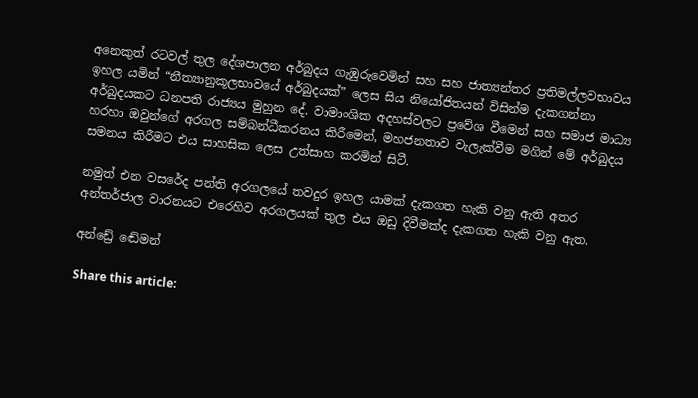අනෙකුත් රටවල් තුල දේශපාලන අර්බුදය ගැඹුරුවෙමින් සහ සහ ජාත්‍යන්තර ප්‍රතිමල්ලවභාවය ඉහල යමින් “නීත්‍යානුකූලභාවයේ අර්බුදයක්” ලෙස සිය නියෝජිතයන් විසින්ම දැකගන්නා අර්බුදයකට ධනපති රාජ්‍යය මුහුන දේ. වාමාංශික අදහස්වලට ප්‍රවේශ වීමෙන් සහ සමාජ මාධ්‍ය හරහා ඔවුන්ගේ අරගල සම්බන්ධීකරනය කිරීමෙන්, මහජනතාව වැලැක්වීම මගින් මේ අර්බුදය සමනය කිරීමට එය සාහසික ලෙස උත්සාහ කරමින් සිටී.

නමුත් එන වසරේද පන්ති අරගලයේ තවදුර ඉහල යාමක් දැකගත හැකි වනු ඇති අතර අන්තර්ජාල වාරනයට එරෙහිව අරගලයක් තුල එය ඔඩු දිවීමක්ද දැකගත හැකි වනු ඇත.

අන්ඩ්‍රේ ඬේමන්

Share this article: